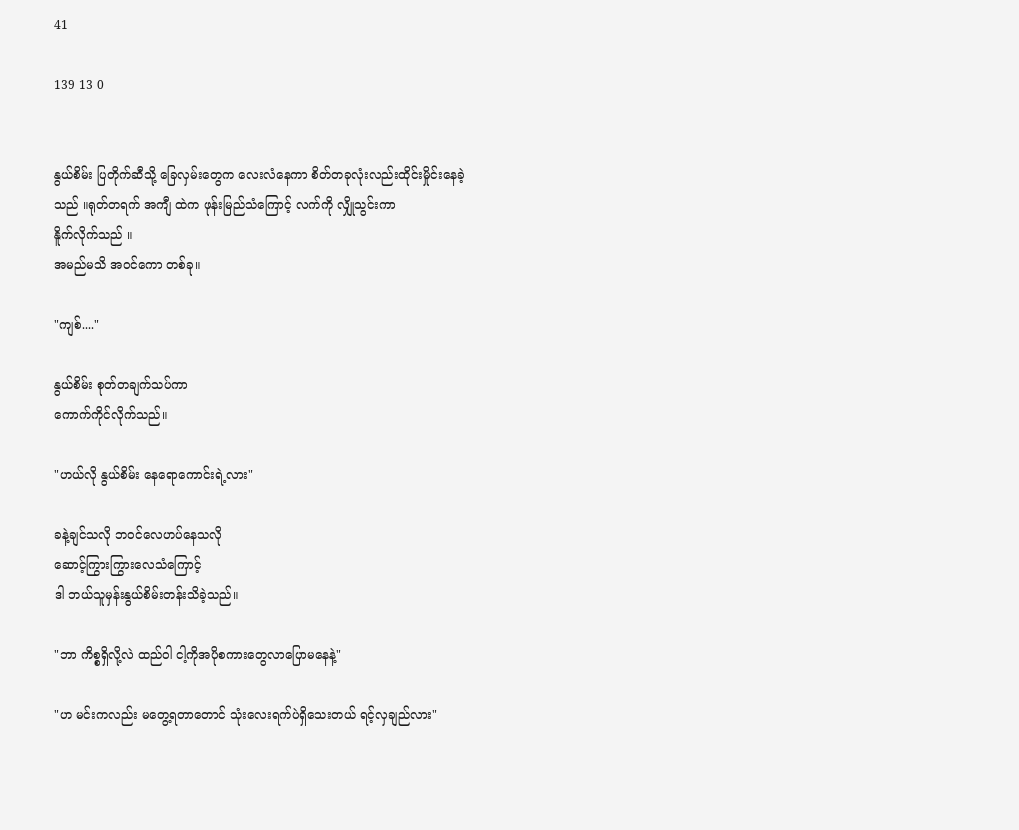41

139 13 0


နွယ်စိမ်း ပြတိုက်ဆီသို့ ခြေလှမ်းတွေက လေးလံနေကာ စိတ်တခုလုံးလည်းထိုင်းမှိုင်းနေခဲ့
သည် ။ရုတ်တရက် အကျီ ထဲက ဖုန်းမြည်သံကြောင့် လက်ကို လျှိုသွင်းကာ
နိူက်လိုက်သည် ။
အမည်မသိ အဝင်ကော တစ်ခု။

"ကျစ်...."

နွယ်စိမ်း စုတ်တချက်သပ်ကာ
ကောက်ကိုင်လိုက်သည်။

"ဟယ်လို နွယ်စိမ်း နေရောကောင်းရဲ့လား"

ခနဲ့ချင်သလို ဘဝင်လေဟပ်နေသလို
ဆောင့်ကြွားကြွားလေသံကြောင့်
ဒါ ဘယ်သူမှန်းနွယ်စိမ်းတန်းသိခဲ့သည်။

"ဘာ ကိစ္စရှိလို့လဲ ထည်ဝါ ငါ့ကိုအပိုစကားတွေလာပြောမနေနဲ့"

"ဟ မင်းကလည်း မတွေ့ရတာတောင် သုံးလေးရက်ပဲရှိသေးတယ် ရင့်လှချည်လား"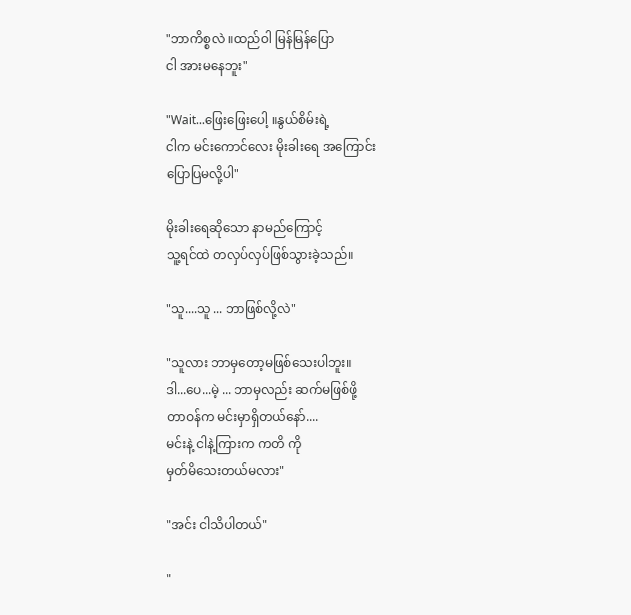"ဘာကိစ္စလဲ ။ထည်ဝါ မြန်မြန်ပြော
ငါ အားမနေဘူး"

"Wait...ဖြေးဖြေးပေါ့ ။နွယ်စိမ်းရဲ့
ငါက မင်းကောင်လေး မိုးခါးရေ အကြောင်း
ပြောပြမလို့ပါ"

မိုးခါးရေဆိုသော နာမည်ကြောင့်
သူ့ရင်ထဲ တလှပ်လှပ်ဖြစ်သွားခဲ့သည်။

"သူ....သူ ... ဘာဖြစ်လို့လဲ"

"သူလား ဘာမှတော့မဖြစ်သေးပါဘူး။
ဒါ...ပေ...မဲ့ ... ဘာမှလည်း ဆက်မဖြစ်ဖို့
တာဝန်က မင်းမှာရှိတယ်နော်....
မင်းနဲ့ ငါနဲ့ကြားက ကတိ ကို
မှတ်မိသေးတယ်မလား"

"အင်း ငါသိပါတယ်"

"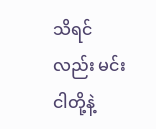သိရင်လည်း မင်း ငါတို့နဲ့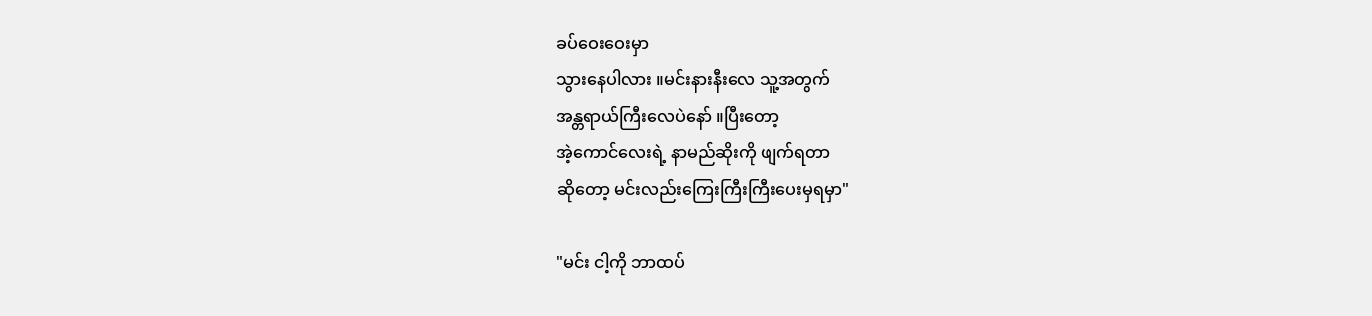ခပ်ဝေးဝေးမှာ
သွားနေပါလား ။မင်းနားနီးလေ သူ့အတွက်
အန္တရာယ်ကြီးလေပဲနော် ။ပြီးတော့
အဲ့ကောင်လေးရဲ့ နာမည်ဆိုးကို ဖျက်ရတာ
ဆိုတော့ မင်းလည်းကြေးကြီးကြီးပေးမှရမှာ"

"မင်း ငါ့ကို ဘာထပ်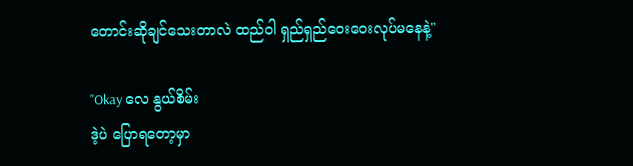တောင်းဆိုချင်သေးတာလဲ ထည်ဝါ ရှည်ရှည်ဝေးဝေးလုပ်မနေနဲ့"

"Okay လေ နွယ်စိမ်း
ဒဲ့ပဲ ပြောရတော့မှာ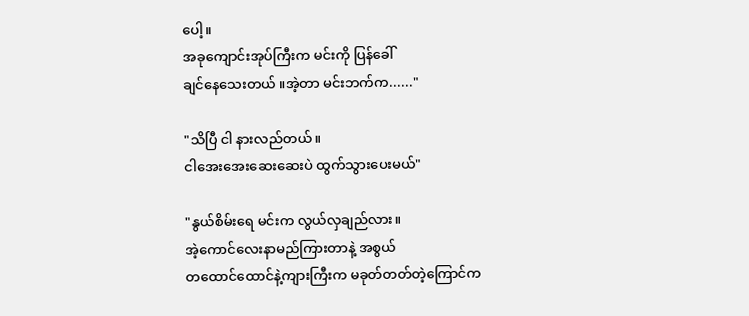ပေါ့။
အခုကျောင်းအုပ်ကြီးက မင်းကို ပြန်ခေါ်
ချင်နေသေးတယ် ။အဲ့တာ မင်းဘက်က......"

"သိပြီ ငါ နားလည်တယ်။
ငါအေးအေးဆေးဆေးပဲ ထွက်သွားပေးမယ်"

"နွယ်စိမ်းရေ မင်းက လွယ်လှချည်လား။
အဲ့ကောင်လေးနာမည်ကြားတာနဲ့ အစွယ်
တထောင်ထောင်နဲ့ကျားကြီးက မခုတ်တတ်တဲ့ကြောင်က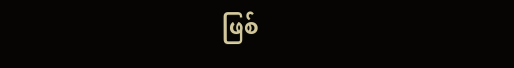ဖြစ်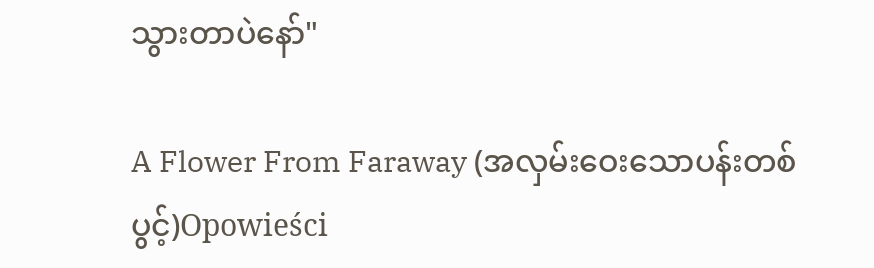သွားတာပဲနော်"

A Flower From Faraway (အလှမ်းဝေးသောပန်းတစ်ပွင့်)Opowieści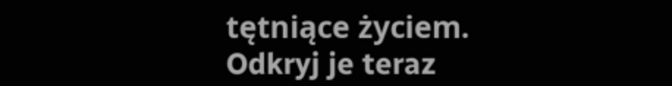tętniące życiem. Odkryj je teraz